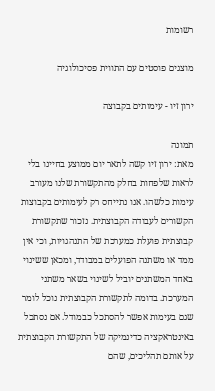רשומות

מוצגים פוסטים עם התווית פסיכולוגיה

ירון זיו - עימותים בקבוצה

תמונה
מאת: ירון זיו קשה לתאר יום ממוצע בחיינו בלי לראות שלפחות בחלק מהתקשורת שלנו מעורב עימות כלשהו. אנו נתייחס רק לעימותים בקבוצות הקשורים לעבודה הקבוצתית. נזכור שתקשורת קבוצתית פועלת כמערכת של התנהגויות, וכי אין ממד או משתנה הפועלים במבודד, ומכאן ששינוי באחד המשתנים יוביל לשינוי בשאר משתני המערכת. בדומה לתקשורת הקבוצתית נוכל לומר שגם בעימות אפשר להסתכל כבמודל. אם נסתכל באינטראקציה כדינמיקה של התקשורת הקבוצתית על אותם תהליכים, שהם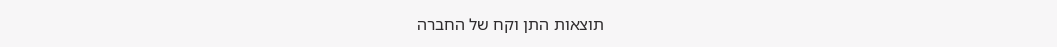תוצאות התן וקח של החברה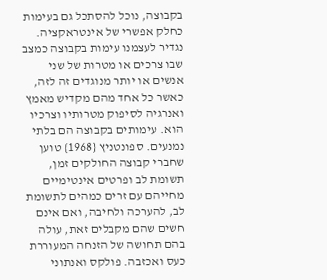בקבוצה, נוכל להסתכל גם בעימות כחלק אפשרי של אינטראקציה. נגדיר לעצמנו עימות בקבוצה כמצב שבו צרכים או מטרות של שני אנשים או יותר מנוגדים זה לזה, כאשר כל אחד מהם מקדיש מאמץ ואנרגיה לסיפוק מטרותיו וצרכיו הוא. עימותים בקבוצה הם בלתי נמנעים. ספונטניץ {1968} טוען שחברי קבוצה החולקים זמן, תשומת לב ופרטים אינטימיים מחייהם עם זרים כמהים לתשומת לב, להערכה ולחיבה, ואם אינם חשים שהם מקבלים זאת, עולה בהם תחושה של הזנחה המעוררת כעס ואכזבה. פולקס ואנתוני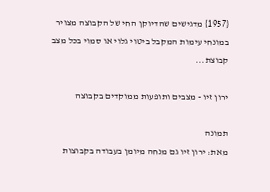{1957} מדגישים שהדיוקן החי של הקבוצה מצויר במונחי עימות המקבל ביטוי גלוי או סמוי בכל מצב קבוצת...

ירון זיו - מצבים ותופעות ממוקדים בקבוצה

תמונה
מאת: ירון זיו גם מנחה מיומן בעבודה בקבוצות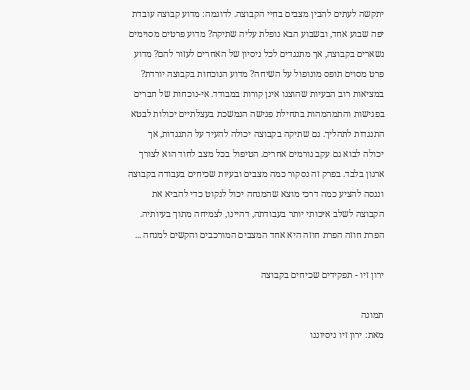יתקשה לעתים להבין מצבים בחיי הקבוצה. לדוגמה: מדוע קבוצה עובדת יפה שבוע אחד, ובשבוע הבא נופלת עליה שתיקה? מדוע פרטים מסוימים נשארים בקבוצה, אך מתנגדים לכל ניסיון של האחרים לעזור להם? מדוע פרט מסוים תופס מונופול על השיחה? מדוע הנוכחות בקבוצה יורדת? במציאות רוב הבעיות שהוצגו אינן קורות במבודד. אי-נוכחות של חברים בפגישות והתמהמהות בתחילת פגישה הנמשכת בעצלתיים יכולות לבטא התנגדות לתהליך. גם שתיקה בקבוצה יכולה להעיד על התנגדות, אך יכולה לבוא גם עקב גורמים אחרים. הטיפול בכל מצב לחוד הוא לצורך ארגון בלבד. בפרק זה נסקור כמה מצבים ובעיות שכיחים בעבודה בקבוצה וננסה להציע כמה דרכי מוצא שהמנחה יכול לנקוט כדי להביא את הקבוצה לשלב איכותי יותר בעבודתה, דהיינו, לצמיחה מתוך בעיותיה.                                        הפרת חוזה הפרת חוזה היא אחד המצבים המורכבים והקשים למנחה ...

ירון זיו - תפקידים שכיחים בקבוצה

תמונה
מאת: ירון זיו ניסיוננו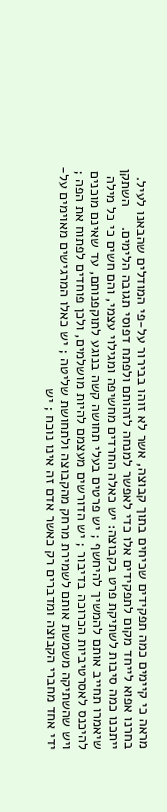מראה כי קיימים כמה תפקידים שכיחים בתוך קבוצה, אשר לא זוהו בבירור על-פי המודלים שהבאנו לעיל. בחרנו אפוא לייחד מקום לתפקידים אלו כדי לאפשר למנחה לזהותם ולפתח דפוסי תגובה הלימים.     השתקן ייתכנו כמה סיבות לשתיקת פרט בקבוצה: יש כאלה החרדים מחשיפה ומגילוי עצמי, והם חשים כי כל מילה שיאמרו תחייב אותם להמשיך להיחשף ; יש פרטים בעלי תחושה קשה בנוגע לתוקפנותם, עד שאינם מוכנים להיכנס לאסרטיביות הכרוכה בדיבור ; יש הדורשים מעצמם להיות מושלמים, ולכן פוחדים לפתוח את הפה ; ויש שהשתיקה משמשת אותם לשמירת מרחק מהקבוצה ולתחושת שליטה ; יש כאלו המרגישים מאוימים על-ידי אחד מחברי הקבוצה ומדברים רק כאשר אדם זה אינו נוכח ; יש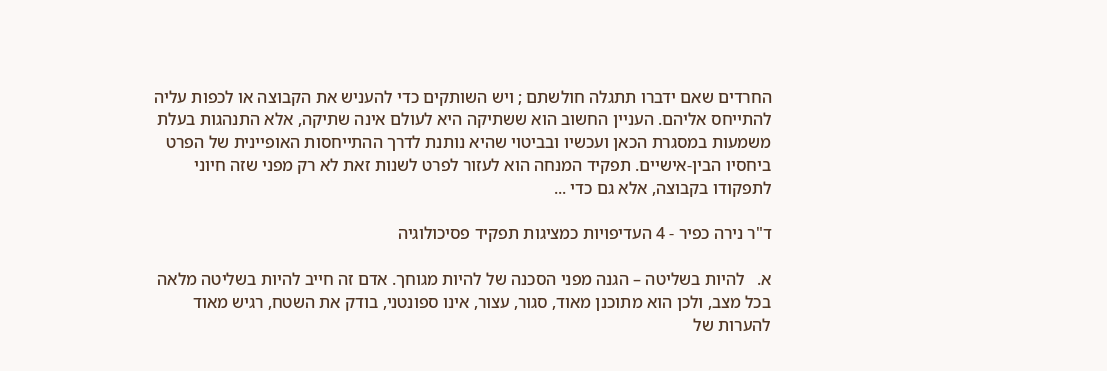החרדים שאם ידברו תתגלה חולשתם ; ויש השותקים כדי להעניש את הקבוצה או לכפות עליה להתייחס אליהם. העניין החשוב הוא ששתיקה היא לעולם אינה שתיקה, אלא התנהגות בעלת משמעות במסגרת הכאן ועכשיו ובביטוי שהיא נותנת לדרך ההתייחסות האופיינית של הפרט ביחסיו הבין-אישיים. תפקיד המנחה הוא לעזור לפרט לשנות זאת לא רק מפני שזה חיוני לתפקודו בקבוצה, אלא גם כדי ...

ד"ר נירה כפיר - 4 העדיפויות כמציגות תפקיד פסיכולוגיה

א.   להיות בשליטה – הגנה מפני הסכנה של להיות מגוחך. אדם זה חייב להיות בשליטה מלאה בכל מצב, ולכן הוא מתוכנן מאוד, סגור, עצור, אינו ספונטני, בודק את השטח, רגיש מאוד להערות של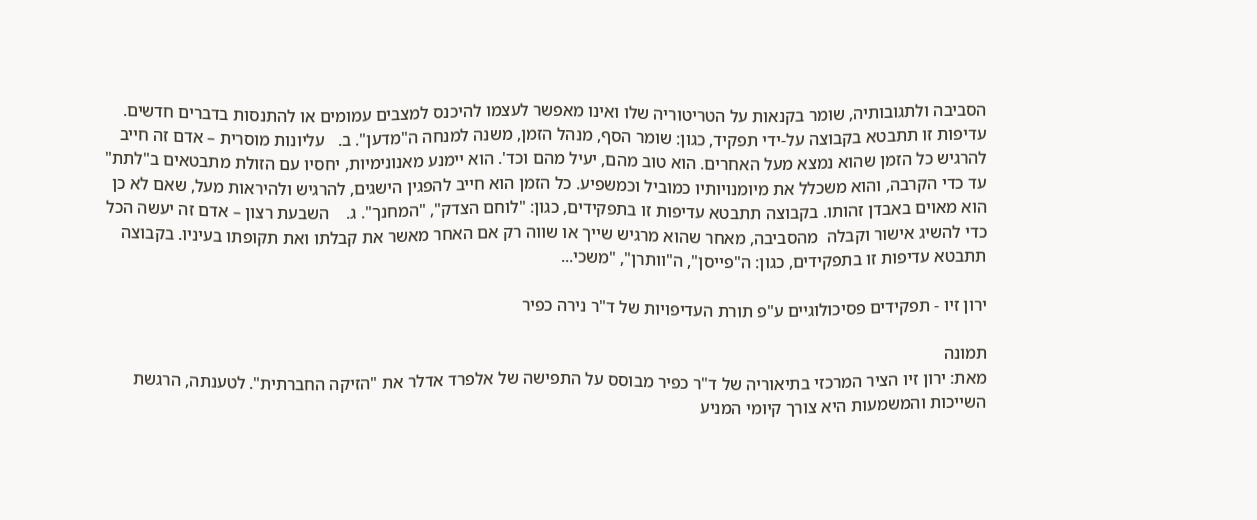הסביבה ולתגובותיה, שומר בקנאות על הטריטוריה שלו ואינו מאפשר לעצמו להיכנס למצבים עמומים או להתנסות בדברים חדשים. עדיפות זו תתבטא בקבוצה על-ידי תפקיד, כגון: שומר הסף, מנהל הזמן, משנה למנחה ה"מדען". ב.   עליונות מוסרית – אדם זה חייב להרגיש כל הזמן שהוא נמצא מעל האחרים. הוא טוב מהם, יעיל מהם וכד'. הוא יימנע מאנונימיות, יחסיו עם הזולת מתבטאים ב"לתת" עד כדי הקרבה, והוא משכלל את מיומנויותיו כמוביל וכמשפיע. כל הזמן הוא חייב להפגין הישגים, להרגיש ולהיראות מעל, שאם לא כן הוא מאוים באבדן זהותו. בקבוצה תתבטא עדיפות זו בתפקידים, כגון: "לוחם הצדק", "המחנך". ג.    השבעת רצון – אדם זה יעשה הכל כדי להשיג אישור וקבלה  מהסביבה, מאחר שהוא מרגיש שייך או שווה רק אם האחר מאשר את קבלתו ואת תקופתו בעיניו. בקבוצה תתבטא עדיפות זו בתפקידים, כגון: ה"פייסן", ה"וותרן", "משכי...

ירון זיו - תפקידים פסיכולוגיים ע"פ תורת העדיפויות של ד"ר נירה כפיר

תמונה
מאת: ירון זיו הציר המרכזי בתיאוריה של ד"ר כפיר מבוסס על התפישה של אלפרד אדלר את "הזיקה החברתית". לטענתה, הרגשת השייכות והמשמעות היא צורך קיומי המניע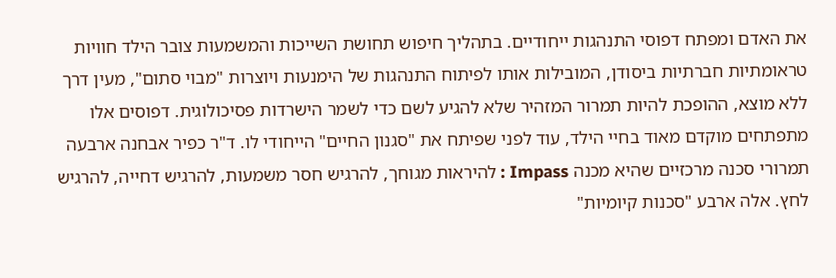את האדם ומפתח דפוסי התנהגות ייחודיים. בתהליך חיפוש תחושת השייכות והמשמעות צובר הילד חוויות טראומתיות חברתיות ביסודן, המובילות אותו לפיתוח התנהגות של הימנעות ויוצרות "מבוי סתום", מעין דרך ללא מוצא, ההופכת להיות תמרור המזהיר שלא להגיע לשם כדי לשמר הישרדות פסיכולוגית. דפוסים אלו מתפתחים מוקדם מאוד בחיי הילד, עוד לפני שפיתח את "סגנון החיים" הייחודי לו. ד"ר כפיר אבחנה ארבעה תמרורי סכנה מרכזיים שהיא מכנה Impass : להיראות מגוחך, להרגיש חסר משמעות, להרגיש דחייה, להרגיש לחץ. אלה ארבע "סכנות קיומיות"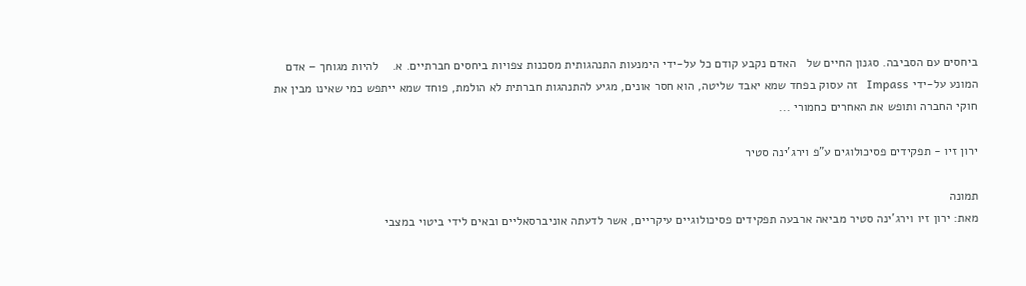ביחסים עם הסביבה. סגנון החיים של   האדם נקבע קודם כל על-ידי הימנעות התנהגותית מסכנות צפויות ביחסים חברתיים. א.    להיות מגוחך – אדם המונע על-ידי Impass   זה עסוק בפחד שמא יאבד שליטה, הוא חסר אונים, מגיע להתנהגות חברתית לא הולמת, פוחד שמא ייתפש כמי שאינו מבין את חוקי החברה ותופש את האחרים כחמורי ...

ירון זיו - תפקידים פסיכולוגים ע"פ וירג'ינה סטיר

תמונה
מאת: ירון זיו וירג'ינה סטיר מביאה ארבעה תפקידים פסיכולוגיים עיקריים, אשר לדעתה אוניברסאליים ובאים לידי ביטוי במצבי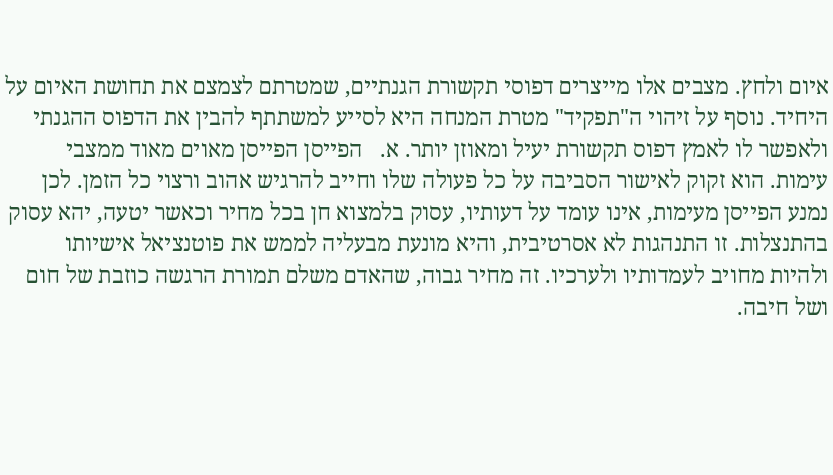איום ולחץ. מצבים אלו מייצרים דפוסי תקשורת הגנתיים, שמטרתם לצמצם את תחושת האיום על היחיד. נוסף על זיהוי ה"תפקיד" מטרת המנחה היא לסייע למשתתף להבין את הדפוס ההגנתי ולאפשר לו לאמץ דפוס תקשורת יעיל ומאוזן יותר. א.   הפייסן הפייסן מאוים מאוד ממצבי עימות. הוא זקוק לאישור הסביבה על כל פעולה שלו וחייב להרגיש אהוב ורצוי כל הזמן. לכן נמנע הפייסן מעימות, אינו עומד על דעותיו, עסוק בלמצוא חן בכל מחיר וכאשר יטעה, יהא עסוק בהתנצלות. זו התנהגות לא אסרטיבית, והיא מונעת מבעליה לממש את פוטנציאל אישיותו ולהיות מחויב לעמדותיו ולערכיו. זה מחיר גבוה, שהאדם משלם תמורת הרגשה כוזבת של חום ושל חיבה.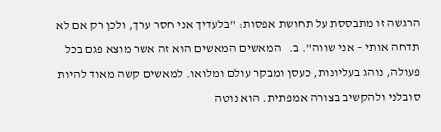הרגשה זו מתבססת על תחושת אפסות: "בלעדיך אני חסר ערך, ולכן רק אם לא תדחה אותי – אני שווה". ב.   המאשים המאשים הוא זה אשר מוצא פגם בכל פעולה, נוהג בעליונות, כעסן ומבקר עולם ומלואו. למאשים קשה מאוד להיות סובלני ולהקשיב בצורה אמפתית. הוא נוטה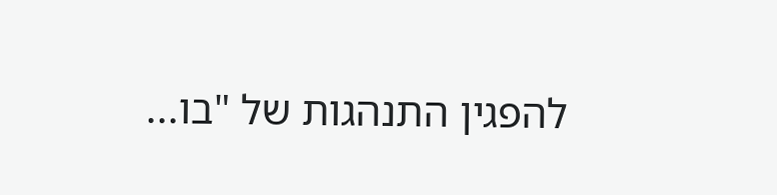להפגין התנהגות של "בו...